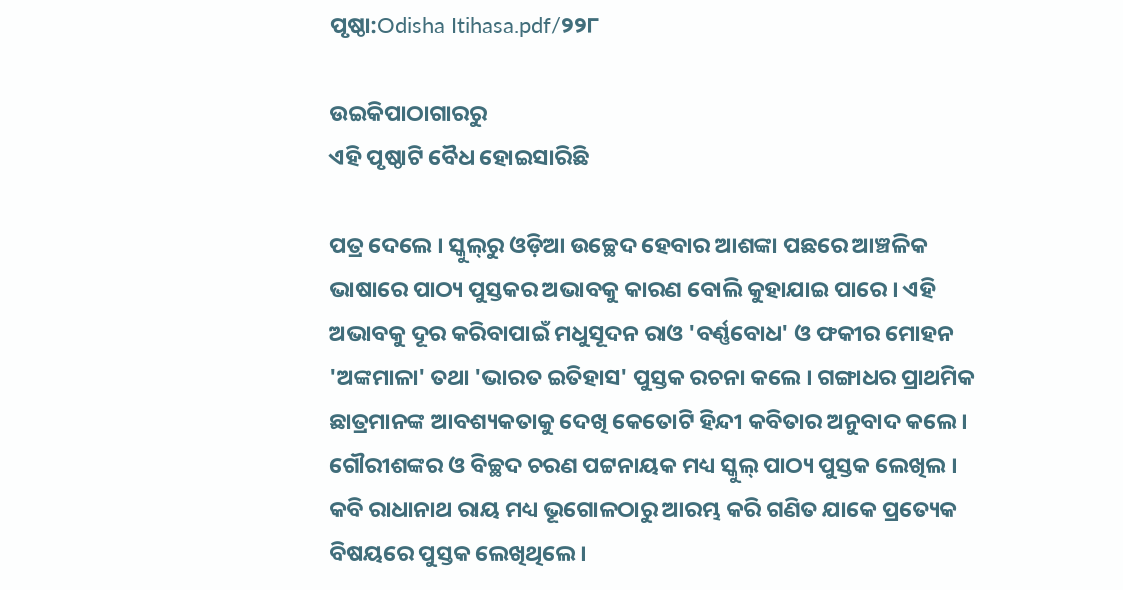ପୃଷ୍ଠା:Odisha Itihasa.pdf/୨୨୮

ଉଇକିପାଠାଗାର‌ରୁ
ଏହି ପୃଷ୍ଠାଟି ବୈଧ ହୋଇସାରିଛି

ପତ୍ର ଦେଲେ । ସ୍କୁଲ୍‍ରୁ ଓଡ଼ିଆ ଉଚ୍ଛେଦ ହେବାର ଆଶଙ୍କା ପଛରେ ଆଞ୍ଚଳିକ ଭାଷାରେ ପାଠ୍ୟ ପୁସ୍ତକର ଅଭାବକୁ କାରଣ ବୋଲି କୁହାଯାଇ ପାରେ । ଏହି ଅଭାବକୁ ଦୂର କରିବାପାଇଁ ମଧୁସୂଦନ ରାଓ 'ବର୍ଣ୍ଣବୋଧ' ଓ ଫକୀର ମୋହନ 'ଅଙ୍କମାଳା' ତଥା 'ଭାରତ ଇତିହାସ' ପୁସ୍ତକ ରଚନା କଲେ । ଗଙ୍ଗାଧର ପ୍ରାଥମିକ ଛାତ୍ରମାନଙ୍କ ଆବଶ୍ୟକତାକୁ ଦେଖି କେତୋଟି ହିନ୍ଦୀ କବିତାର ଅନୁବାଦ କଲେ । ଗୌରୀଶଙ୍କର ଓ ବିଚ୍ଛଦ ଚରଣ ପଟ୍ଟନାୟକ ମଧ୍ୟ ସ୍କୁଲ୍‍ ପାଠ୍ୟ ପୁସ୍ତକ ଲେଖିଲ । କବି ରାଧାନାଥ ରାୟ ମଧ୍ୟ ଭୂଗୋଳଠାରୁ ଆରମ୍ଭ କରି ଗଣିତ ଯାକେ ପ୍ରତ୍ୟେକ ବିଷୟରେ ପୁସ୍ତକ ଲେଖିଥିଲେ ।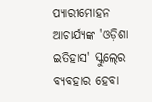ପ୍ୟାରୀମୋହନ ଆଚାର୍ଯ୍ୟଙ୍କ 'ଓଡ଼ିଶା ଇତିହାସ' ସ୍କୁଲ୍‍ରେ ବ୍ୟବହାର ହେବା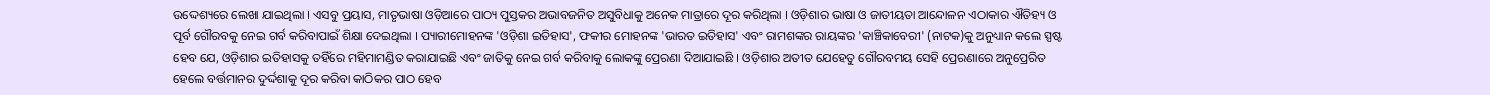ଉଦ୍ଦେଶ୍ୟରେ ଲେଖା ଯାଇଥିଲା । ଏସବୁ ପ୍ରୟାସ, ମାତୃଭାଷା ଓଡ଼ିଆରେ ପାଠ୍ୟ ପୁସ୍ତକର ଅଭାବଜନିତ ଅସୁବିଧାକୁ ଅନେକ ମାତ୍ରାରେ ଦୂର କରିଥିଲା । ଓଡ଼ିଶାର ଭାଷା ଓ ଜାତୀୟତା ଆନ୍ଦୋଳନ ଏଠାକାର ଐତିହ୍ୟ ଓ ପୂର୍ବ ଗୌରବକୁ ନେଇ ଗର୍ବ କରିବାପାଇଁ ଶିକ୍ଷା ଦେଇଥିଲା । ପ୍ୟାରୀମୋହନଙ୍କ 'ଓଡ଼ିଶା ଇତିହାସ', ଫକୀର ମୋହନଙ୍କ 'ଭାରତ ଇତିହାସ' ଏବଂ ରାମଶଙ୍କର ରାୟଙ୍କର 'କାଞ୍ଚିକାବେରୀ' (ନାଟକ)କୁ ଅନୁଧ୍ୟାନ କଲେ ସ୍ପଷ୍ଟ ହେବ ଯେ, ଓଡ଼ିଶାର ଇତିହାସକୁ ତହିଁରେ ମହିମାମଣ୍ଡିତ କରାଯାଇଛି ଏବଂ ଜାତିକୁ ନେଇ ଗର୍ବ କରିବାକୁ ଲୋକଙ୍କୁ ପ୍ରେରଣା ଦିଆଯାଇଛି । ଓଡ଼ିଶାର ଅତୀତ ଯେହେତୁ ଗୌରବମୟ ସେହି ପ୍ରେରଣାରେ ଅନୁପ୍ରେରିତ ହେଲେ ବର୍ତ୍ତମାନର ଦୁର୍ଦ୍ଦଶାକୁ ଦୂର କରିବା କାଠିକର ପାଠ ହେବ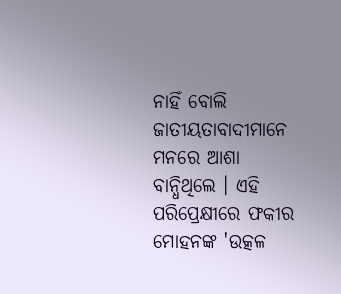ନାହିଁ ବୋଲି ଜାତୀୟତାବାଦୀମାନେ ମନରେ ଆଶା ବାନ୍ଧିଥିଲେ । ଏହି ପରିପ୍ରେକ୍ଷୀରେ ଫକୀର ମୋହନଙ୍କ 'ଉତ୍କଳ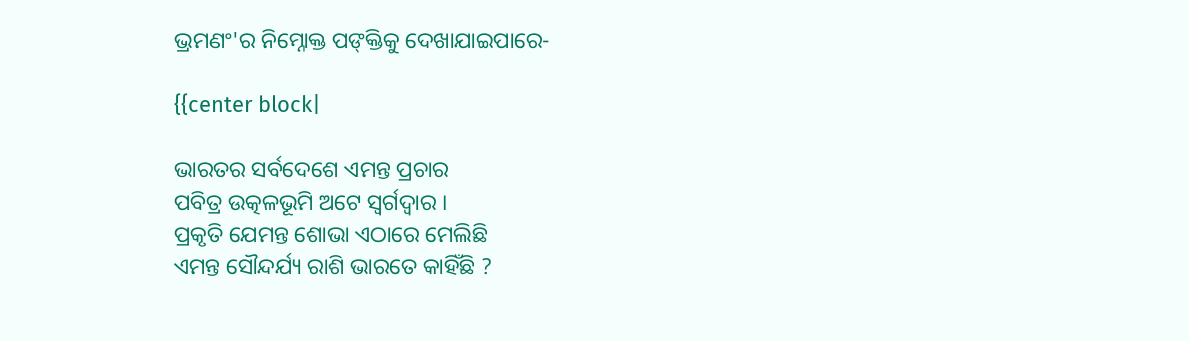ଭ୍ରମଣଂ'ର ନିମ୍ନୋକ୍ତ ପଙ୍‍କ୍ତିକୁ ଦେଖାଯାଇପାରେ-

{{center block|

ଭାରତର ସର୍ବଦେଶେ ଏମନ୍ତ ପ୍ରଚାର
ପବିତ୍ର ଉତ୍କଳଭୂମି ଅଟେ ସ୍ୱର୍ଗଦ୍ୱାର ।
ପ୍ରକୃତି ଯେମନ୍ତ ଶୋଭା ଏଠାରେ ମେଲିଛି
ଏମନ୍ତ ସୌନ୍ଦର୍ଯ୍ୟ ରାଶି ଭାରତେ କାହିଁଛି ?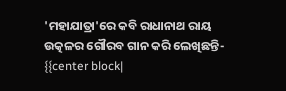'ମହାଯାତ୍ରା'ରେ କବି ରାଧାନାଥ ରାୟ ଉତ୍କଳର ଗୌରବ ଗାନ କରି ଲେଖିଛନ୍ତି- {{center block|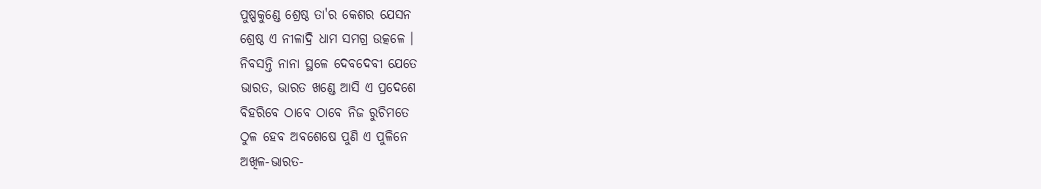ପୁଷ୍ପକୁଣ୍ଡେ ଶ୍ରେଷ୍ଠ ତା'ର କେଶର ଯେସନ
ଶ୍ରେଷ୍ଠ ଏ ନୀଳାଦ୍ରି ଧାମ ସମଗ୍ର ଉତ୍କଳେ ।
ନିବସନ୍ତି ନାନା ସ୍ଥଳେ ଦେବଦେବୀ ଯେତେ
ଭାରତ, ଭାରତ ଖଣ୍ଡେ ଆସି ଏ ପ୍ରଦେଶେ
ବିହରିବେ ଠାବେ ଠାବେ ନିଜ ରୁଚିମତେ
ଠୁଳ ହେବ ଅବଶେଷେ ପୁଣି ଏ ପୁଳିନେ
ଅଖିଳ-ଭାରତ-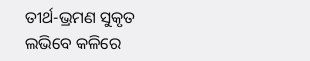ତୀର୍ଥ-ଭ୍ରମଣ ସୁକୃତ
ଲଭିବେ କଳିରେ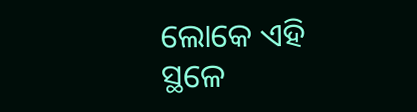ଲୋକେ ଏହି ସ୍ଥଳେ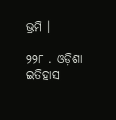ଭ୍ରମି ।

୨୨୮ . ଓଡ଼ିଶା ଇତିହାସ